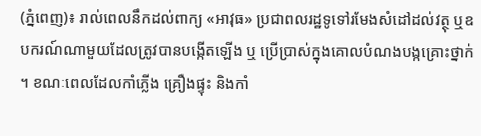(ភ្នំពេញ)៖ រាល់ពេលនឹកដល់ពាក្យ «អាវុធ» ប្រជាពលរដ្ឋទូទៅរមែងសំដៅដល់វត្ថុ ឬឧបករណ៍ណាមួយដែលត្រូវបានបង្កើតឡើង ឬ ប្រើប្រាស់ក្នុងគោលបំណងបង្កគ្រោះថ្នាក់ ។ ខណៈពេលដែលកាំភ្លើង គ្រឿងផ្ទុះ និងកាំ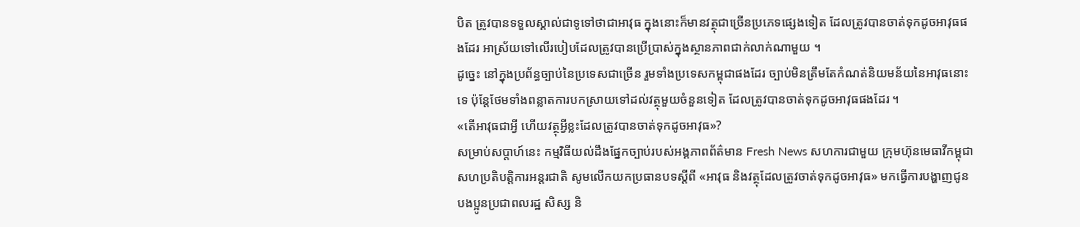បិត ត្រូវបានទទួលស្គាល់ជាទូទៅថាជាអាវុធ ក្នុងនោះក៏មានវត្ថុជាច្រើនប្រភេទផ្សេងទៀត ដែលត្រូវបានចាត់ទុកដូចអាវុធផងដែរ អាស្រ័យទៅលើរបៀបដែលត្រូវបានប្រើប្រាស់ក្នុងស្ថានភាពជាក់លាក់ណាមួយ ។
ដូច្នេះ នៅក្នុងប្រព័ន្ធច្បាប់នៃប្រទេសជាច្រើន រួមទាំងប្រទេសកម្ពុជាផងដែរ ច្បាប់មិនត្រឹមតែកំណត់និយមន័យនៃអាវុធនោះទេ ប៉ុន្តែថែមទាំងពន្លាតការបកស្រាយទៅដល់វត្ថុមួយចំនួនទៀត ដែលត្រូវបានចាត់ទុកដូចអាវុធផងដែរ ។
«តើអាវុធជាអ្វី ហើយវត្ថុអ្វីខ្លះដែលត្រូវបានចាត់ទុកដូចអាវុធ»?
សម្រាប់សប្តាហ៍នេះ កម្មវិធីយល់ដឹងផ្នែកច្បាប់របស់អង្គភាពព័ត៌មាន Fresh News សហការជាមួយ ក្រុមហ៊ុនមេធាវីកម្ពុជាសហប្រតិបត្តិការអន្តរជាតិ សូមលើកយកប្រធានបទស្តីពី «អាវុធ និងវត្ថុដែលត្រូវចាត់ទុកដូចអាវុធ» មកធ្វើការបង្ហាញជូនបងប្អូនប្រជាពលរដ្ឋ សិស្ស និ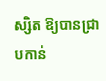ស្សិត ឱ្យបានជ្រាបកាន់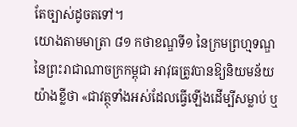តែច្បាស់ដូចតទៅ។
យោងតាមមាត្រា ៨១ កថាខណ្ឌទី១ នៃក្រមព្រហ្មទណ្ឌ នៃព្រះរាជាណាចក្រកម្ពុជា អាវុធត្រូវបានឱ្យនិយមន័យយ៉ាងខ្លីថា «ជាវត្ថុទាំងអស់ដែលធ្វើឡើងដើម្បីសម្លាប់ ឬ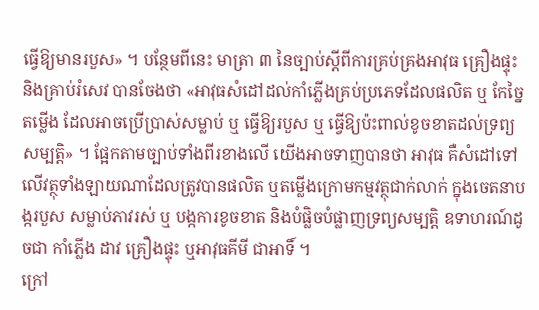ធ្វើឱ្យមានរបួស» ។ បន្ថែមពីនេះ មាត្រា ៣ នៃច្បាប់ស្តីពីការគ្រប់គ្រងអាវុធ គ្រឿងផ្ទុះ និងគ្រាប់រំសេវ បានចែងថា «អាវុធសំដៅដល់កាំភ្លើងគ្រប់ប្រភេទដែលផលិត ឬ កែច្នៃតម្លើង ដែលអាចប្រើប្រាស់សម្លាប់ ឬ ធ្វើឱ្យរបួស ឬ ធ្វើឱ្យប៉ះពាល់ខូចខាតដល់ទ្រព្យសម្បត្តិ» ។ ផ្អែកតាមច្បាប់ទាំងពីរខាងលើ យើងអាចទាញបានថា អាវុធ គឺសំដៅទៅលើវត្ថុទាំងឡាយណាដែលត្រូវបានផលិត ឬតម្លើងក្រោមកម្មវត្ថុជាក់លាក់ ក្នុងចេតនាបង្ករបួស សម្លាប់ភាវរស់ ឬ បង្កការខូចខាត និងបំផ្លិចបំផ្លាញទ្រព្យសម្បត្តិ ឧទាហរណ៍ដូចជា កាំភ្លើង ដាវ គ្រឿងផ្ទុះ ឬអាវុធគីមី ជាអាទិ៍ ។
ក្រៅ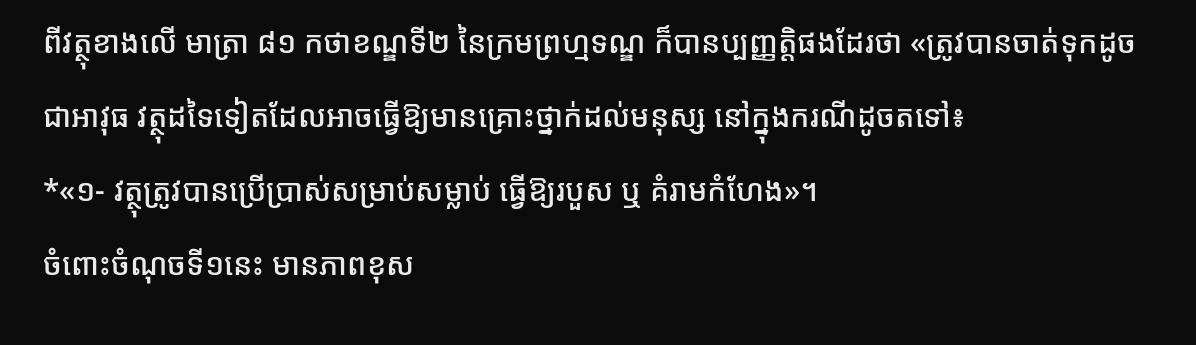ពីវត្ថុខាងលើ មាត្រា ៨១ កថាខណ្ឌទី២ នៃក្រមព្រហ្មទណ្ឌ ក៏បានប្បញ្ញត្តិផងដែរថា «ត្រូវបានចាត់ទុកដូចជាអាវុធ វត្ថុដទៃទៀតដែលអាចធ្វើឱ្យមានគ្រោះថ្នាក់ដល់មនុស្ស នៅក្នុងករណីដូចតទៅ៖
*«១- វត្ថុត្រូវបានប្រើប្រាស់សម្រាប់សម្លាប់ ធ្វើឱ្យរបួស ឬ គំរាមកំហែង»។
ចំពោះចំណុចទី១នេះ មានភាពខុស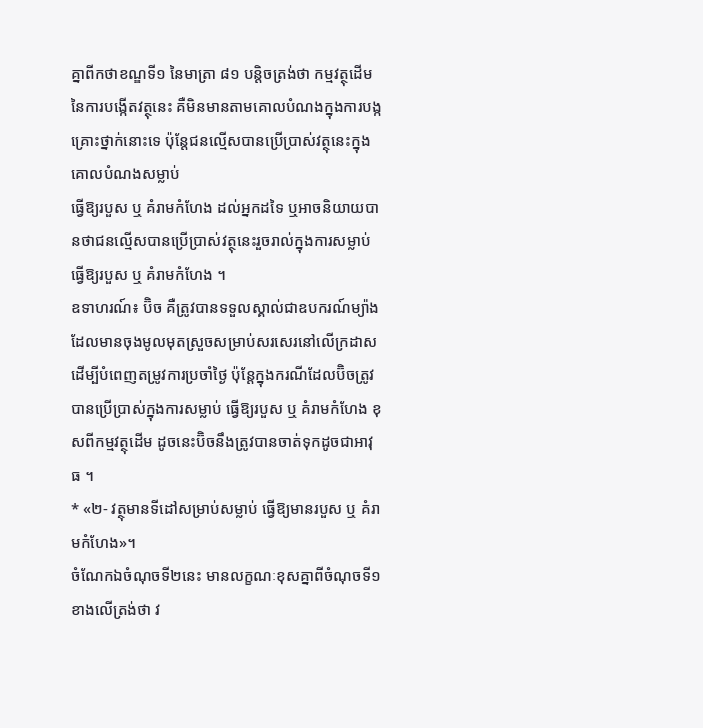គ្នាពីកថាខណ្ឌទី១ នៃមាត្រា ៨១ បន្តិចត្រង់ថា កម្មវត្ថុដើមនៃការបង្កើតវត្ថុនេះ គឺមិនមានតាមគោលបំណងក្នុងការបង្កគ្រោះថ្នាក់នោះទេ ប៉ុន្តែជនល្មើសបានប្រើប្រាស់វត្ថុនេះក្នុងគោលបំណងសម្លាប់
ធ្វើឱ្យរបួស ឬ គំរាមកំហែង ដល់អ្នកដទៃ ឬអាចនិយាយបានថាជនល្មើសបានប្រើប្រាស់វត្ថុនេះរួចរាល់ក្នុងការសម្លាប់
ធ្វើឱ្យរបួស ឬ គំរាមកំហែង ។
ឧទាហរណ៍៖ ប៊ិច គឺត្រូវបានទទួលស្គាល់ជាឧបករណ៍ម្យ៉ាងដែលមានចុងមូលមុតស្រួចសម្រាប់សរសេរនៅលើក្រដាស ដើម្បីបំពេញតម្រូវការប្រចាំថ្ងៃ ប៉ុន្តែក្នុងករណីដែលប៊ិចត្រូវបានប្រើប្រាស់ក្នុងការសម្លាប់ ធ្វើឱ្យរបួស ឬ គំរាមកំហែង ខុសពីកម្មវត្ថុដើម ដូចនេះប៊ិចនឹងត្រូវបានចាត់ទុកដូចជាអាវុធ ។
* «២- វត្ថុមានទីដៅសម្រាប់សម្លាប់ ធ្វើឱ្យមានរបួស ឬ គំរាមកំហែង»។
ចំណែកឯចំណុចទី២នេះ មានលក្ខណៈខុសគ្នាពីចំណុចទី១ខាងលើត្រង់ថា វ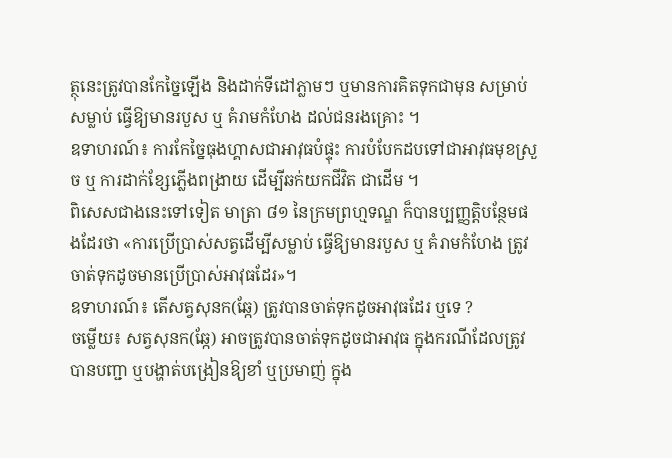ត្ថុនេះត្រូវបានកែច្នៃឡើង និងដាក់ទីដៅភ្លាមៗ ឬមានការគិតទុកជាមុន សម្រាប់សម្លាប់ ធ្វើឱ្យមានរបួស ឬ គំរាមកំហែង ដល់ជនរងគ្រោះ ។
ឧទាហរណ៍៖ ការកែច្នៃធុងហ្គាសជាអាវុធបំផ្ទុះ ការបំបែកដបទៅជាអាវុធមុខស្រួច ឬ ការដាក់ខ្សែភ្លើងពង្រាយ ដើម្បីឆក់យកជីវិត ជាដើម ។
ពិសេសជាងនេះទៅទៀត មាត្រា ៨១ នៃក្រមព្រហ្មទណ្ឌ ក៏បានប្បញ្ញត្តិបន្ថែមផងដែរថា «ការប្រើប្រាស់សត្វដើម្បីសម្លាប់ ធ្វើឱ្យមានរបួស ឬ គំរាមកំហែង ត្រូវចាត់ទុកដូចមានប្រើប្រាស់អាវុធដែរ»។
ឧទាហរណ៍៖ តើសត្វសុនក(ឆ្កែ) ត្រូវបានចាត់ទុកដូចអាវុធដែរ ឬទេ ?
ចម្លើយ៖ សត្វសុនក(ឆ្កែ) អាចត្រូវបានចាត់ទុកដូចជាអាវុធ ក្នុងករណីដែលត្រូវបានបញ្ជា ឬបង្ហាត់បង្រៀនឱ្យខាំ ឬប្រមាញ់ ក្នុង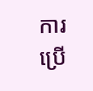ការប្រើ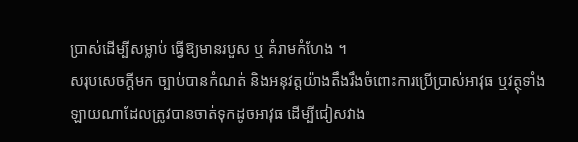ប្រាស់ដើម្បីសម្លាប់ ធ្វើឱ្យមានរបួស ឬ គំរាមកំហែង ។
សរុបសេចក្តីមក ច្បាប់បានកំណត់ និងអនុវត្តយ៉ាងតឹងរឹងចំពោះការប្រើប្រាស់អាវុធ ឬវត្ថុទាំងឡាយណាដែលត្រូវបានចាត់ទុកដូចអាវុធ ដើម្បីជៀសវាង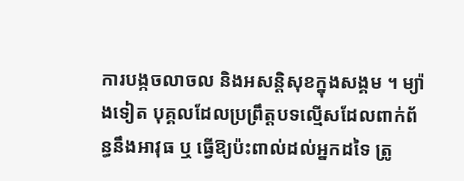ការបង្កចលាចល និងអសន្តិសុខក្នុងសង្គម ។ ម្យ៉ាងទៀត បុគ្គលដែលប្រព្រឹត្តបទល្មើសដែលពាក់ព័ន្ធនឹងអាវុធ ឬ ធ្វើឱ្យប៉ះពាល់ដល់អ្នកដទៃ ត្រូ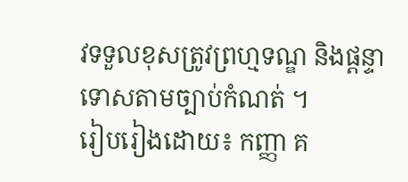វទទួលខុសត្រូវព្រហ្មទណ្ឌ និងផ្តន្ទាទោសតាមច្បាប់កំណត់ ។
រៀបរៀងដោយ៖ កញ្ញា គ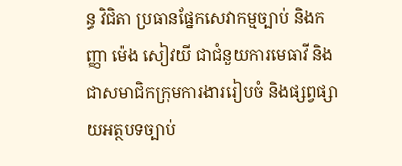ន្ធ វិជិតា ប្រធានផ្នែកសេវាកម្មច្បាប់ និងកញ្ញា ម៉េង សៀវយី ជាជំនួយការមេធាវី និងជាសមាជិកក្រុមការងាររៀបចំ និងផ្សព្វផ្សាយអត្ថបទច្បាប់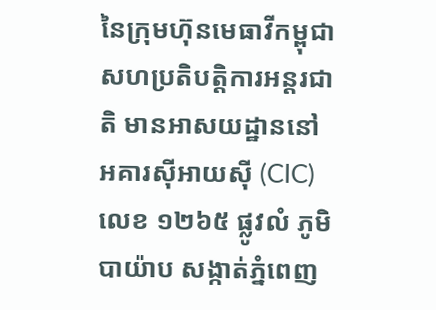នៃក្រុមហ៊ុនមេធាវីកម្ពុជាសហប្រតិបត្តិការអន្តរជាតិ មានអាសយដ្ឋាននៅអគារស៊ីអាយស៊ី (CIC) លេខ ១២៦៥ ផ្លូវលំ ភូមិបាយ៉ាប សង្កាត់ភ្នំពេញ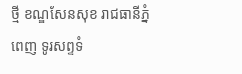ថ្មី ខណ្ឌសែនសុខ រាជធានីភ្នំពេញ ទូរសព្ទទំ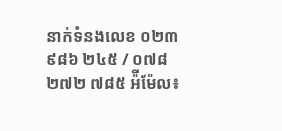នាក់ទំនងលេខ ០២៣ ៩៨៦ ២៤៥ / ០៧៨ ២៧២ ៧៨៥ អ៉ីម៉ែល៖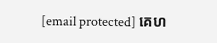[email protected] គេហ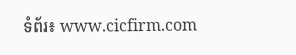ទំព័រ៖ www.cicfirm.com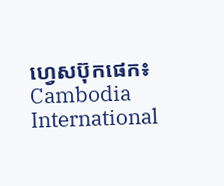ហ្វេសប៊ុកផេក៖ Cambodia International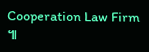Cooperation Law Firm ៕